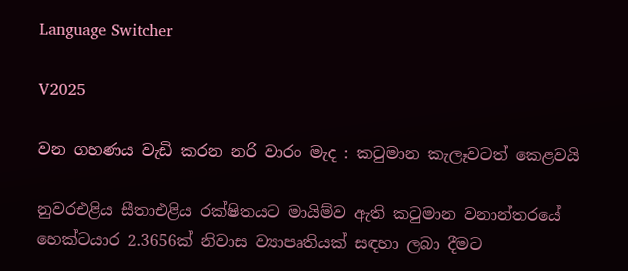Language Switcher

V2025

වන ගහණය වැඩි කරන නරි වාරං මැද : කටුමාන කැලෑවටත් කෙළවයි

නුවරඑළිය සීතාඑළිය රක්ෂිතයට මායිම්ව ඇති කටුමාන වනාන්තරයේ හෙක්ටයාර 2.3656ක් නිවාස ව්‍යාපෘතියක් සඳහා ලබා දීමට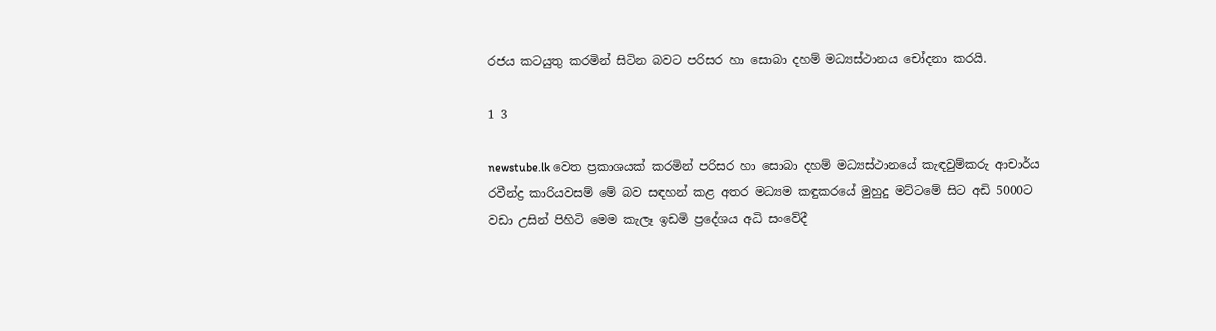රජය කටයුතු කරමින් සිටින බවට පරිසර හා සොබා දහම් මධ්‍යස්ථානය චෝදනා කරයි.

1 3

newstube.lk වෙත ප්‍රකාශයක් කරමින් පරිසර හා සොබා දහම් මධ්‍යස්ථානයේ කැඳවුම්කරු ආචාර්ය රවීන්ද්‍ර කාරියවසම් මේ බව සඳහන් කළ අතර මධ්‍යම කඳුකරයේ මුහුදු මට්ටමේ සිට අඩි 5000ට වඩා උසින් පිහිටි මෙම කැලෑ ඉඩමි ප්‍රදේශය අධි සංවේදී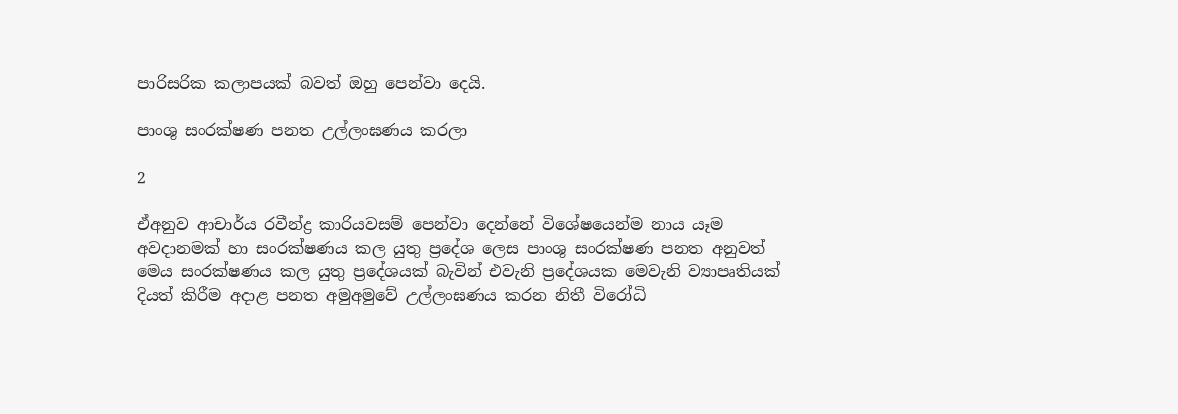පාරිසරික කලාපයක් බවත් ඔහු පෙන්වා දෙයි.

පාංශු සංරක්ෂණ පනත උල්ලංඝණය කරලා

2

ඒඅනුව ආචාර්ය රවීන්ද්‍ර කාරියවසම් පෙන්වා දෙන්නේ විශේෂයෙන්ම නාය යෑම අවදානමක් හා සංරක්ෂණය කල යුතු ප්‍රදේශ ලෙස පාංශු සංරක්ෂණ පනත අනුවත් මෙය සංරක්ෂණය කල යුතු ප්‍රදේශයක් බැවින් එවැනි ප්‍රදේශයක මෙවැනි ව්‍යාපෘතියක් දියත් කිරීම අදාළ පනත අමුඅමුවේ උල්ලංඝණය කරන නිතී විරෝධි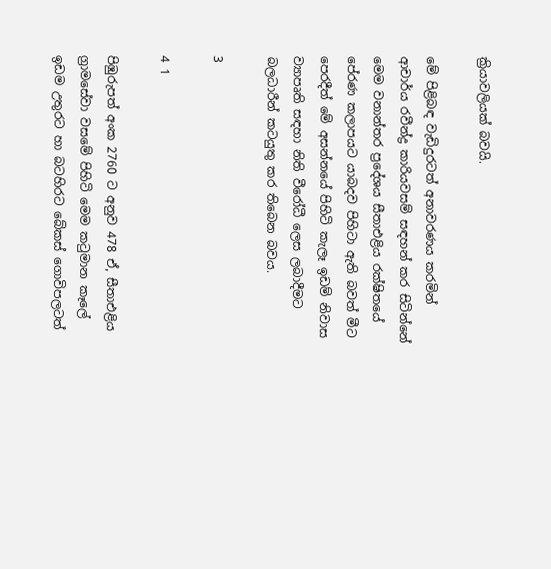ක්‍රියාවලියක් බවයි.

මේ පිළිබඳ වැඩිදුරටත් අනාවරණය කරමින් ආචාර්ය රවීන්ද්‍ර කාරියවසම් සඳහන් කර සිටින්නේ මෙම වනාන්තර ප්‍රදේශය සීතාඑළිය රක්ෂිතයේ පේරණ කලාපයට යාබදව පිහිටා ඇති බවත් මීට පෙරදීත් මේ අසන්නයේ පිහිටි කැලෑ ඉඩම් නිවාස ව්‍යාපෘති සඳහා නිති වීරෝධී ලෙස ලබාදීමට බලධාරීන් කටයුතු කර තිබෙන බවය.

3

4 1

පිඹුරුපත් අංක 2760 ට අනුව 478 ඒ, සීතාඑළිය ග්‍රාමසේවා වසමේ පිහිටි මෙම කටුමාන කෑලේ ඉඩම උතුරට හා බටහිරට බේකස් ගොවිපලටත්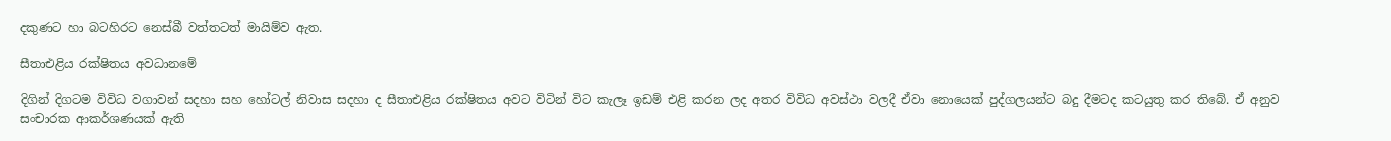දකුණට හා බටහිරට නෙස්බී වත්තටත් මායිම්ව ඇත.

සීතාඑළිය රක්ෂිතය අවධානමේ

දිගින් දිගටම විවිධ වගාවන් සදහා සහ හෝටල් නිවාස සදහා ද සීතාඑළිය රක්ෂිතය අවට විටින් විට කැලෑ ඉඩම් එළි කරන ලද අතර විවිධ අවස්ථා වලදී ඒවා නොයෙක් පුද්ගලයන්ට බදු දීමටද කටයුතු කර තිබේ. ඒ අනුව සංචාරක ආකර්ශණයක් ඇති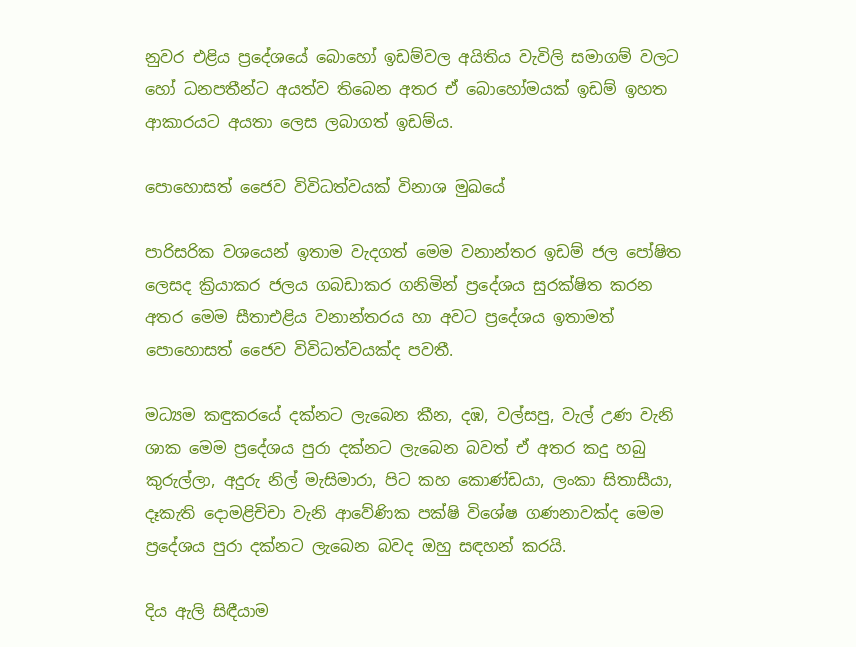නුවර එළිය ප්‍රදේශයේ බොහෝ ඉඩම්වල අයිතිය වැවිලි සමාගම් වලට හෝ ධනපතීන්ට අයත්ව තිබෙන අතර ඒ බොහෝමයක් ඉඩම් ඉහත ආකාරයට අයතා ලෙස ලබාගත් ඉඩම්ය.

පොහොසත් ජෛව විවිධත්වයක් විනාශ මුඛයේ

පාරිසරික වශයෙන් ඉතාම වැදගත් මෙම වනාන්තර ඉඩම් ජල පෝෂිත ලෙසද ක්‍රියාකර ජලය ගබඩාකර ගනිමින් ප්‍රදේශය සුරක්ෂිත කරන අතර මෙම සීතාඑළිය වනාන්තරය හා අවට ප්‍රදේශය ඉතාමත් පොහොසත් ජෛව විවිධත්වයක්ද පවතී.

මධ්‍යම කඳුකරයේ දක්නට ලැබෙන කීන, දඹ, වල්සපු, වැල් උණ වැනි ශාක මෙම ප්‍රදේශය පුරා දක්නට ලැබෙන බවත් ඒ අතර කදු හබු කුරුල්ලා, අදුරු නිල් මැසිමාරා, පිට කහ කොණ්ඩයා, ලංකා සිතාසීයා, දෑකැති දොමළිචිචා වැනි ආවේණික පක්ෂි විශේෂ ගණනාවක්ද මෙම ප්‍රදේශය පුරා දක්නට ලැබෙන බවද ඔහු සඳහන් කරයි.

දිය ඇලි සිඳීයාම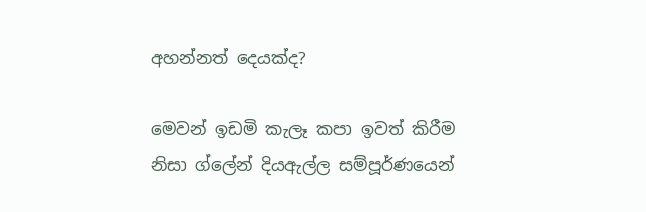අහන්නත් දෙයක්ද?

මෙවන් ඉඩමි කැලෑ කපා ඉවත් කිරීම නිසා ග්ලේන් දියඇල්ල සම්පූර්ණයෙන්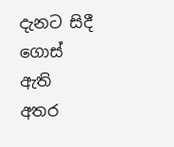දැනට සිදී ගොස් ඇති අතර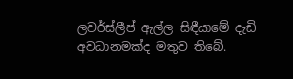ලවර්ස්ලීප් ඇල්ල සිඳීයාමේ දැඩි අවධානමක්ද මතුව තිබේ.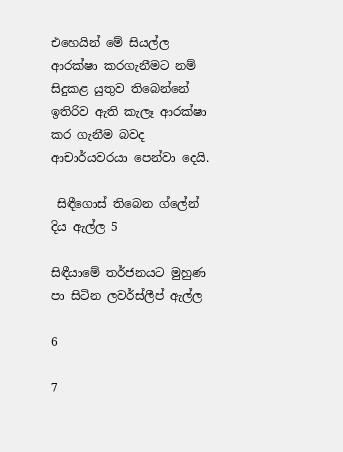එහෙයින් මේ සියල්ල ආරක්ෂා කරගැනීමට නම් සිදුකළ යුතුව තිබෙන්නේ ඉතිරිව ඇති කැලෑ ආරක්ෂා කර ගැනීම බවද ආචාර්යවරයා පෙන්වා දෙයි.

 සිඳීගොස් තිබෙන ග්ලේන් දිය ඇල්ල 5

සිඳීයාමේ තර්ජනයට මුහුණ පා සිටින ලවර්ස්ලීප් ඇල්ල

6

7